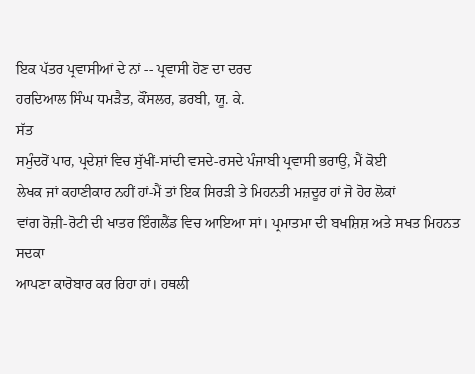ਇਕ ਪੱਤਰ ਪ੍ਰਵਾਸੀਆਂ ਦੇ ਨਾਂ -- ਪ੍ਰਵਾਸੀ ਹੋਣ ਦਾ ਦਰਦ
ਹਰਦਿਆਲ ਸਿੰਘ ਧਮੜੈਤ, ਕੌਂਸਲਰ, ਡਰਬੀ, ਯੂ. ਕੇ.
ਸੱਤ
ਸਮੁੰਦਰੋਂ ਪਾਰ, ਪ੍ਰਦੇਸ਼ਾਂ ਵਿਚ ਸੁੱਖੀਂ-ਸਾਂਦੀ ਵਸਦੇ-ਰਸਦੇ ਪੰਜਾਬੀ ਪ੍ਰਵਾਸੀ ਭਰਾਉ, ਮੈਂ ਕੋਈ
ਲੇਖਕ ਜਾਂ ਕਹਾਣੀਕਾਰ ਨਹੀਂ ਹਾਂ-ਮੈਂ ਤਾਂ ਇਕ ਸਿਰੜੀ ਤੇ ਮਿਹਨਤੀ ਮਜ਼ਦੂਰ ਹਾਂ ਜੋ ਹੋਰ ਲੋਕਾਂ
ਵਾਂਗ ਰੋਜ਼ੀ-ਰੋਟੀ ਦੀ ਖਾਤਰ ਇੰਗਲੈਂਡ ਵਿਚ ਆਇਆ ਸਾਂ। ਪ੍ਰਮਾਤਮਾ ਦੀ ਬਖਸ਼ਿਸ਼ ਅਤੇ ਸਖਤ ਮਿਹਨਤ ਸਦਕਾ
ਆਪਣਾ ਕਾਰੋਬਾਰ ਕਰ ਰਿਹਾ ਹਾਂ। ਹਥਲੀ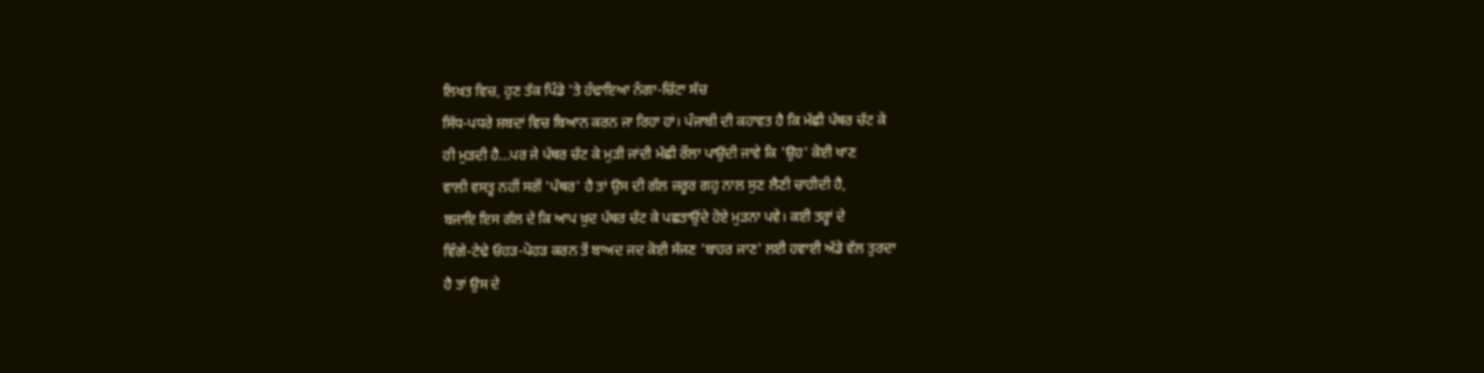ਲਿਖਤ ਵਿਚ, ਹੁਣ ਤੱਕ ਪਿੰਡੇ 'ਤੇ ਹੰਢਾਇਆ ਨੰਗਾ-ਚਿੱਟਾ ਸੱਚ
ਸਿੱਧ-ਪਧਰੇ ਸ਼ਬਦਾਂ ਵਿਚ ਬਿਆਨ ਕਰਨ ਜਾ ਰਿਹਾ ਹਾਂ। ਪੰਜਾਬੀ ਦੀ ਕਹਾਵਤ ਹੈ ਕਿ ਮੱਛੀ ਪੱਥਰ ਚੱਟ ਕੇ
ਹੀ ਮੁੜਦੀ ਹੈ...ਪਰ ਜੇ ਪੱਥਰ ਚੱਟ ਕੇ ਮੁੜੀ ਜਾਂਦੀ ਮੱਛੀ ਰੌਲਾ ਪਾਉਂਦੀ ਜਾਵੇ ਕਿ 'ਉਹ' ਕੋਈ ਖਾਣ
ਵਾਲੀ ਵਸਤੂ ਨਹੀਂ ਸਗੋਂ 'ਪੱਥਰ' ਹੈ ਤਾਂ ਉਸ ਦੀ ਗੱਲ ਜ਼ਰੂਰ ਗਹੁ ਨਾਲ ਸੁਣ ਲੈਣੀ ਚਾਹੀਦੀ ਹੈ,
ਬਜਾਇ ਇਸ ਗੱਲ ਦੇ ਕਿ ਆਪ ਖ਼ੁਦ ਪੱਥਰ ਚੱਟ ਕੇ ਪਛਤਾਉਂਦੇ ਹੋਏ ਮੁੜਨਾ ਪਵੇ। ਕਈ ਤਰ੍ਹਾਂ ਦੇ
ਵਿੰਗੇ-ਟੇਢੇ ਓਹੜ-ਪੋਹੜ ਕਰਨ ਤੋਂ ਬਾਅਦ ਜਦ ਕੋਈ ਸੱਜਣ 'ਬਾਹਰ ਜਾਣ' ਲਈ ਹਵਾਈ ਅੱਡੇ ਵੱਲ ਤੁਰਦਾ
ਹੈ ਤਾਂ ਉਸ ਦੇ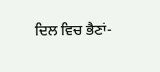ਦਿਲ ਵਿਚ ਭੈਣਾਂ-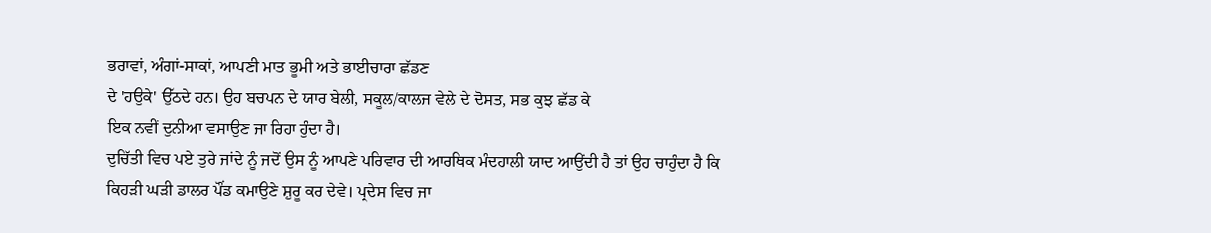ਭਰਾਵਾਂ, ਅੰਗਾਂ-ਸਾਕਾਂ, ਆਪਣੀ ਮਾਤ ਭੂਮੀ ਅਤੇ ਭਾਈਚਾਰਾ ਛੱਡਣ
ਦੇ 'ਹਉਕੇ' ਉੱਠਦੇ ਹਨ। ਉਹ ਬਚਪਨ ਦੇ ਯਾਰ ਬੇਲੀ, ਸਕੂਲ/ਕਾਲਜ ਵੇਲੇ ਦੇ ਦੋਸਤ, ਸਭ ਕੁਝ ਛੱਡ ਕੇ
ਇਕ ਨਵੀਂ ਦੁਨੀਆ ਵਸਾਉਣ ਜਾ ਰਿਹਾ ਹੁੰਦਾ ਹੈ।
ਦੁਚਿੱਤੀ ਵਿਚ ਪਏ ਤੁਰੇ ਜਾਂਦੇ ਨੂੰ ਜਦੋਂ ਉਸ ਨੂੰ ਆਪਣੇ ਪਰਿਵਾਰ ਦੀ ਆਰਥਿਕ ਮੰਦਹਾਲੀ ਯਾਦ ਆਉਂਦੀ ਹੈ ਤਾਂ ਉਹ ਚਾਹੁੰਦਾ ਹੈ ਕਿ ਕਿਹੜੀ ਘੜੀ ਡਾਲਰ ਪੌਂਡ ਕਮਾਉਣੇ ਸ਼ੁਰੂ ਕਰ ਦੇਵੇ। ਪ੍ਰਦੇਸ ਵਿਚ ਜਾ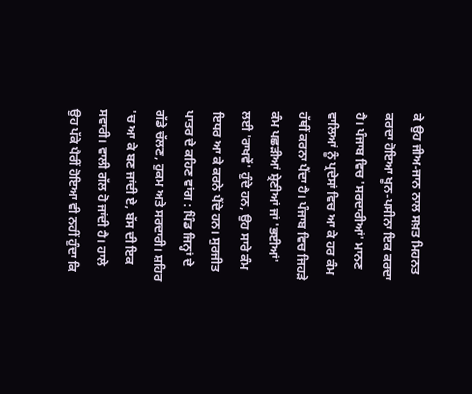ਕੇ ਉਹ ਜੀਅ-ਜਾਨ ਨਾਲ ਸਖ਼ਤ ਮਿਹਨਤ ਕਰਦਾ ਹੋਇਆ ਖੂਨ-ਪਸੀਨਾ ਇਕ ਕਰਦਾ ਹੈ। ਪੰਜਾਬ ਵਿਚ 'ਸਰਦਾਰੀਆਂ' ਮਾਨਣ ਵਾਲਿਆਂ ਨੂੰ ਪ੍ਰਦੇਸਾਂ ਵਿਚ ਆ ਕੇ ਹਰ ਕੰਮ ਹੱਥੀਂ ਕਰਨਾ ਪੈਂਦਾ ਹੈ। ਪੰਜਾਬ ਵਿਚ ਜਿਹੜੇ ਕੰਮ ਪਛੜੀਆਂ ਸ਼੍ਰੇਣੀਆਂ ਜਾਂ 'ਭਈਆਂ' ਲਈ 'ਰਾਖਵੇਂ' ਹੁੰਦੇ ਹਨ, ਉਹ ਸਾਰੇ ਕੰਮ ਇਧਰ ਆ ਕੇ ਕਰਨੇ ਪੈਂਦੇ ਹਨ। ਸੁਰਜੀਤ ਪਾਤਰ ਦੇ ਕਹਿਣ ਵਾਂਗ : ਪਿੰਡ ਜਿਨ੍ਹਾਂ ਦੇ ਗੱਡੇ ਚੱਲਣ, ਹੁਕਮ ਅਤੇ ਸਰਦਾਰੀ। ਸ਼ਹਿਰ 'ਚ ਆ ਕੇ ਬਣ ਜਾਂਦੀ ਏ, ਬੱਸ ਦੀ ਇਕ ਸਵਾਰੀ। ਵਾਲੀ ਗੱਲ ਹੋ ਜਾਂਦੀ ਹੈ। ਹਾਲੇ ਉਹ ਪੱਕੇ ਪੈਰੀਂ ਹੋਇਆ ਵੀ ਨਹੀਂ ਹੁੰਦਾ ਕਿ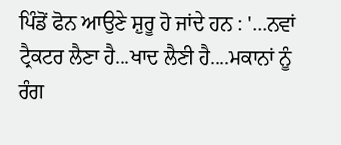ਪਿੰਡੋਂ ਫੋਨ ਆਉਣੇ ਸ਼ੁਰੂ ਹੋ ਜਾਂਦੇ ਹਨ : '...ਨਵਾਂ ਟ੍ਰੈਕਟਰ ਲੈਣਾ ਹੈ...ਖਾਦ ਲੈਣੀ ਹੈ....ਮਕਾਨਾਂ ਨੂੰ ਰੰਗ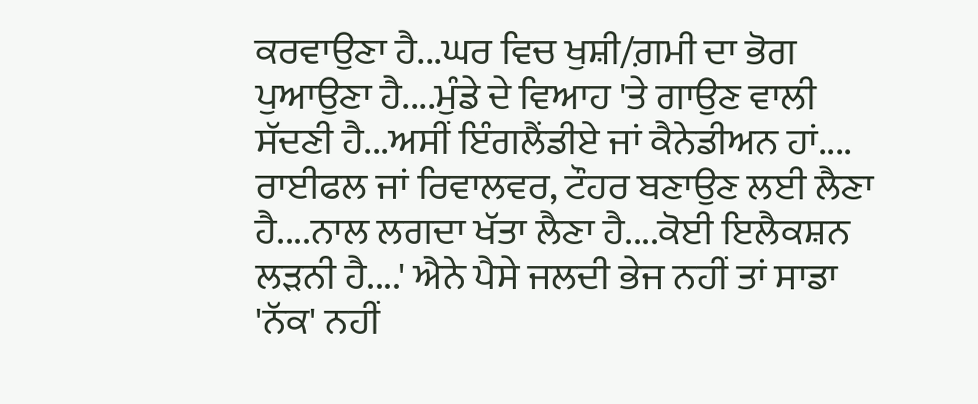ਕਰਵਾਉਣਾ ਹੈ...ਘਰ ਵਿਚ ਖੁਸ਼ੀ/ਗ਼ਮੀ ਦਾ ਭੋਗ ਪੁਆਉਣਾ ਹੈ....ਮੁੰਡੇ ਦੇ ਵਿਆਹ 'ਤੇ ਗਾਉਣ ਵਾਲੀ ਸੱਦਣੀ ਹੈ...ਅਸੀਂ ਇੰਗਲੈਂਡੀਏ ਜਾਂ ਕੈਨੇਡੀਅਨ ਹਾਂ.... ਰਾਈਫਲ ਜਾਂ ਰਿਵਾਲਵਰ, ਟੌਹਰ ਬਣਾਉਣ ਲਈ ਲੈਣਾ ਹੈ....ਨਾਲ ਲਗਦਾ ਖੱਤਾ ਲੈਣਾ ਹੈ....ਕੋਈ ਇਲੈਕਸ਼ਨ ਲੜਨੀ ਹੈ....' ਐਨੇ ਪੈਸੇ ਜਲਦੀ ਭੇਜ ਨਹੀਂ ਤਾਂ ਸਾਡਾ 'ਨੱਕ' ਨਹੀਂ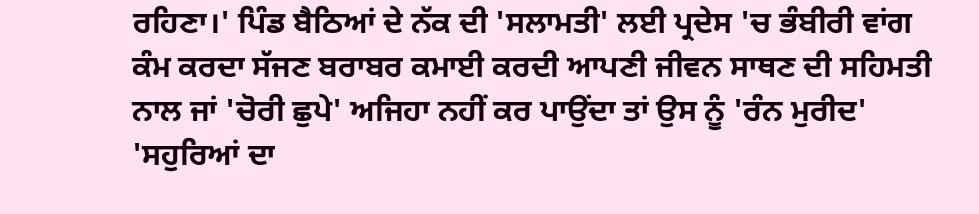ਰਹਿਣਾ।' ਪਿੰਡ ਬੈਠਿਆਂ ਦੇ ਨੱਕ ਦੀ 'ਸਲਾਮਤੀ' ਲਈ ਪ੍ਰਦੇਸ 'ਚ ਭੰਬੀਰੀ ਵਾਂਗ ਕੰਮ ਕਰਦਾ ਸੱਜਣ ਬਰਾਬਰ ਕਮਾਈ ਕਰਦੀ ਆਪਣੀ ਜੀਵਨ ਸਾਥਣ ਦੀ ਸਹਿਮਤੀ ਨਾਲ ਜਾਂ 'ਚੋਰੀ ਛੁਪੇ' ਅਜਿਹਾ ਨਹੀਂ ਕਰ ਪਾਉਂਦਾ ਤਾਂ ਉਸ ਨੂੰ 'ਰੰਨ ਮੁਰੀਦ' 'ਸਹੁਰਿਆਂ ਦਾ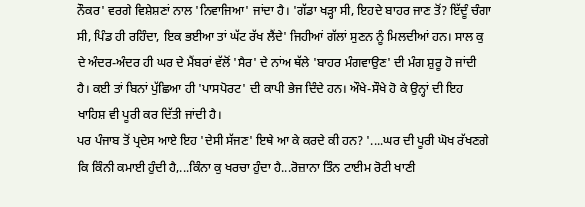ਨੌਕਰ' ਵਰਗੇ ਵਿਸ਼ੇਸ਼ਣਾਂ ਨਾਲ 'ਨਿਵਾਜਿਆ' ਜਾਂਦਾ ਹੈ। 'ਗੱਡਾ ਖੜ੍ਹਾ ਸੀ, ਇਹਦੇ ਬਾਹਰ ਜਾਣ ਤੋਂ? ਇੱਦੂੰ ਚੰਗਾ ਸੀ, ਪਿੰਡ ਹੀ ਰਹਿੰਦਾ, ਇਕ ਭਈਆ ਤਾਂ ਘੱਟ ਰੱਖ ਲੈਂਦੇ' ਜਿਹੀਆਂ ਗੱਲਾਂ ਸੁਣਨ ਨੂੰ ਮਿਲਦੀਆਂ ਹਨ। ਸਾਲ ਕੁ ਦੇ ਅੰਦਰ-ਅੰਦਰ ਹੀ ਘਰ ਦੇ ਮੈਂਬਰਾਂ ਵੱਲੋਂ 'ਸੈਰ' ਦੇ ਨਾਂਅ ਥੱਲੇ 'ਬਾਹਰ ਮੰਗਵਾਉਣ' ਦੀ ਮੰਗ ਸ਼ੁਰੂ ਹੋ ਜਾਂਦੀ ਹੈ। ਕਈ ਤਾਂ ਬਿਨਾਂ ਪੁੱਛਿਆ ਹੀ 'ਪਾਸਪੋਰਟ' ਦੀ ਕਾਪੀ ਭੇਜ ਦਿੰਦੇ ਹਨ। ਔਖੇ-ਸੌਖੇ ਹੋ ਕੇ ਉਨ੍ਹਾਂ ਦੀ ਇਹ ਖਾਹਿਸ਼ ਵੀ ਪੂਰੀ ਕਰ ਦਿੱਤੀ ਜਾਂਦੀ ਹੈ।
ਪਰ ਪੰਜਾਬ ਤੋਂ ਪ੍ਰਦੇਸ ਆਏ ਇਹ 'ਦੇਸੀ ਸੱਜਣ' ਇਥੇ ਆ ਕੇ ਕਰਦੇ ਕੀ ਹਨ? '....ਘਰ ਦੀ ਪੂਰੀ ਘੋਖ ਰੱਖਣਗੇ ਕਿ ਕਿੰਨੀ ਕਮਾਈ ਹੁੰਦੀ ਹੈ,...ਕਿੰਨਾ ਕੁ ਖਰਚਾ ਹੁੰਦਾ ਹੈ...ਰੋਜ਼ਾਨਾ ਤਿੰਨ ਟਾਈਮ ਰੋਟੀ ਖਾਣੀ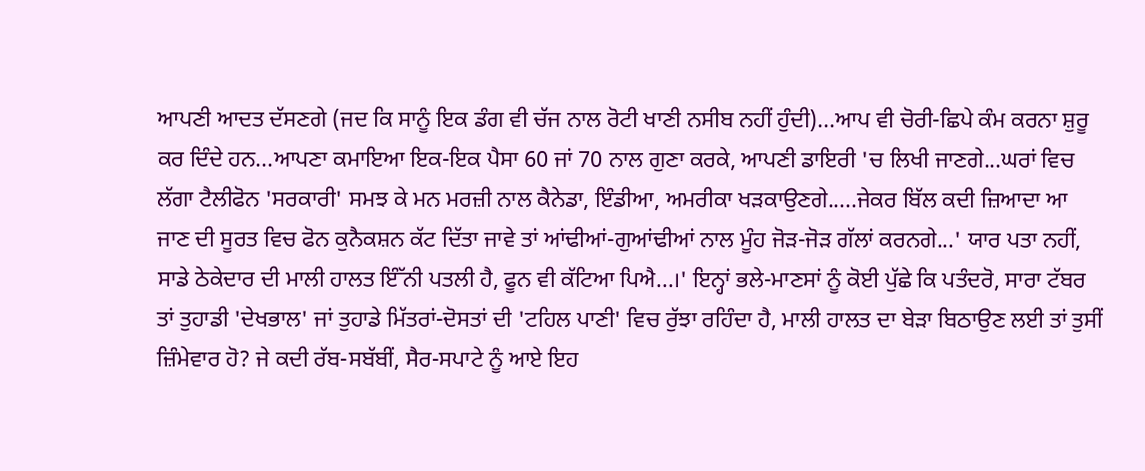ਆਪਣੀ ਆਦਤ ਦੱਸਣਗੇ (ਜਦ ਕਿ ਸਾਨੂੰ ਇਕ ਡੰਗ ਵੀ ਚੱਜ ਨਾਲ ਰੋਟੀ ਖਾਣੀ ਨਸੀਬ ਨਹੀਂ ਹੁੰਦੀ)...ਆਪ ਵੀ ਚੋਰੀ-ਛਿਪੇ ਕੰਮ ਕਰਨਾ ਸ਼ੁਰੂ ਕਰ ਦਿੰਦੇ ਹਨ...ਆਪਣਾ ਕਮਾਇਆ ਇਕ-ਇਕ ਪੈਸਾ 60 ਜਾਂ 70 ਨਾਲ ਗੁਣਾ ਕਰਕੇ, ਆਪਣੀ ਡਾਇਰੀ 'ਚ ਲਿਖੀ ਜਾਣਗੇ...ਘਰਾਂ ਵਿਚ ਲੱਗਾ ਟੈਲੀਫੋਨ 'ਸਰਕਾਰੀ' ਸਮਝ ਕੇ ਮਨ ਮਰਜ਼ੀ ਨਾਲ ਕੈਨੇਡਾ, ਇੰਡੀਆ, ਅਮਰੀਕਾ ਖੜਕਾਉਣਗੇ.....ਜੇਕਰ ਬਿੱਲ ਕਦੀ ਜ਼ਿਆਦਾ ਆ ਜਾਣ ਦੀ ਸੂਰਤ ਵਿਚ ਫੋਨ ਕੁਨੈਕਸ਼ਨ ਕੱਟ ਦਿੱਤਾ ਜਾਵੇ ਤਾਂ ਆਂਢੀਆਂ-ਗੁਆਂਢੀਆਂ ਨਾਲ ਮੂੰਹ ਜੋੜ-ਜੋੜ ਗੱਲਾਂ ਕਰਨਗੇ...' ਯਾਰ ਪਤਾ ਨਹੀਂ, ਸਾਡੇ ਠੇਕੇਦਾਰ ਦੀ ਮਾਲੀ ਹਾਲਤ ਇੰੱਨੀ ਪਤਲੀ ਹੈ, ਫੂਨ ਵੀ ਕੱਟਿਆ ਪਿਐ...।' ਇਨ੍ਹਾਂ ਭਲੇ-ਮਾਣਸਾਂ ਨੂੰ ਕੋਈ ਪੁੱਛੇ ਕਿ ਪਤੰਦਰੋ, ਸਾਰਾ ਟੱਬਰ ਤਾਂ ਤੁਹਾਡੀ 'ਦੇਖਭਾਲ' ਜਾਂ ਤੁਹਾਡੇ ਮਿੱਤਰਾਂ-ਦੋਸਤਾਂ ਦੀ 'ਟਹਿਲ ਪਾਣੀ' ਵਿਚ ਰੁੱਝਾ ਰਹਿੰਦਾ ਹੈ, ਮਾਲੀ ਹਾਲਤ ਦਾ ਬੇੜਾ ਬਿਠਾਉਣ ਲਈ ਤਾਂ ਤੁਸੀਂ ਜ਼ਿੰਮੇਵਾਰ ਹੋ? ਜੇ ਕਦੀ ਰੱਬ-ਸਬੱਬੀਂ, ਸੈਰ-ਸਪਾਟੇ ਨੂੰ ਆਏ ਇਹ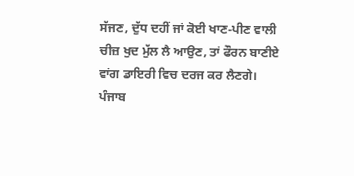ਸੱਜਣ, ਦੁੱਧ ਦਹੀਂ ਜਾਂ ਕੋਈ ਖਾਣ-ਪੀਣ ਵਾਲੀ ਚੀਜ਼ ਖੁਦ ਮੁੱਲ ਲੈ ਆਉਣ, ਤਾਂ ਫੌਰਨ ਬਾਣੀਏ ਵਾਂਗ ਡਾਇਰੀ ਵਿਚ ਦਰਜ ਕਰ ਲੈਣਗੇ। ਪੰਜਾਬ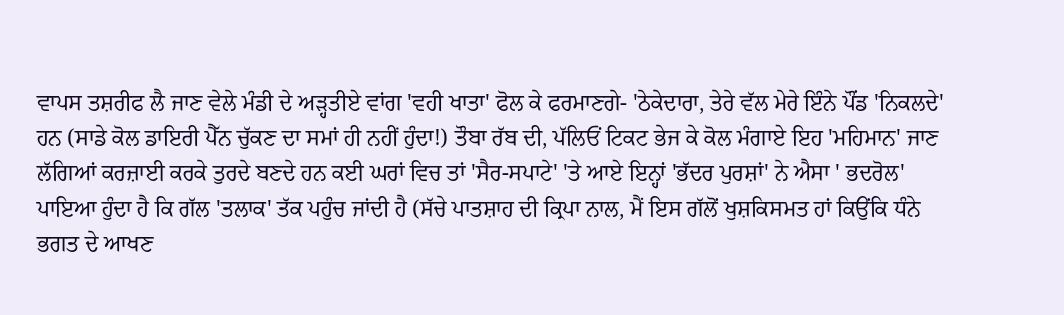ਵਾਪਸ ਤਸ਼ਰੀਫ ਲੈ ਜਾਣ ਵੇਲੇ ਮੰਡੀ ਦੇ ਅੜ੍ਹਤੀਏ ਵਾਂਗ 'ਵਹੀ ਖਾਤਾ' ਫੋਲ ਕੇ ਫਰਮਾਣਗੇ- 'ਠੇਕੇਦਾਰਾ, ਤੇਰੇ ਵੱਲ ਮੇਰੇ ਇੰਨੇ ਪੌਂਡ 'ਨਿਕਲਦੇ' ਹਨ (ਸਾਡੇ ਕੋਲ ਡਾਇਰੀ ਪੈੱਨ ਚੁੱਕਣ ਦਾ ਸਮਾਂ ਹੀ ਨਹੀਂ ਹੁੰਦਾ!) ਤੌਬਾ ਰੱਬ ਦੀ, ਪੱਲਿਓਂ ਟਿਕਟ ਭੇਜ ਕੇ ਕੋਲ ਮੰਗਾਏ ਇਹ 'ਮਹਿਮਾਨ' ਜਾਣ ਲੱਗਿਆਂ ਕਰਜ਼ਾਈ ਕਰਕੇ ਤੁਰਦੇ ਬਣਦੇ ਹਨ ਕਈ ਘਰਾਂ ਵਿਚ ਤਾਂ 'ਸੈਰ-ਸਪਾਟੇ' 'ਤੇ ਆਏ ਇਨ੍ਹਾਂ 'ਭੱਦਰ ਪੁਰਸ਼ਾਂ' ਨੇ ਐਸਾ ' ਭਦਰੋਲ' ਪਾਇਆ ਹੁੰਦਾ ਹੈ ਕਿ ਗੱਲ 'ਤਲਾਕ' ਤੱਕ ਪਹੁੰਚ ਜਾਂਦੀ ਹੈ (ਸੱਚੇ ਪਾਤਸ਼ਾਹ ਦੀ ਕ੍ਰਿਪਾ ਨਾਲ, ਮੈਂ ਇਸ ਗੱਲੋਂ ਖੁਸ਼ਕਿਸਮਤ ਹਾਂ ਕਿਉਂਕਿ ਧੰਨੇ ਭਗਤ ਦੇ ਆਖਣ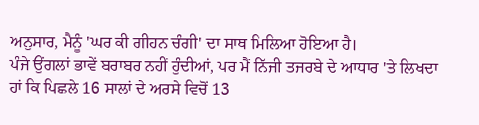ਅਨੁਸਾਰ, ਮੈਨੂੰ 'ਘਰ ਕੀ ਗੀਹਨ ਚੰਗੀ' ਦਾ ਸਾਥ ਮਿਲਿਆ ਹੋਇਆ ਹੈ।
ਪੰਜੇ ਉਂਗਲਾਂ ਭਾਵੇਂ ਬਰਾਬਰ ਨਹੀਂ ਹੁੰਦੀਆਂ, ਪਰ ਮੈਂ ਨਿੱਜੀ ਤਜਰਬੇ ਦੇ ਆਧਾਰ 'ਤੇ ਲਿਖਦਾ ਹਾਂ ਕਿ ਪਿਛਲੇ 16 ਸਾਲਾਂ ਦੇ ਅਰਸੇ ਵਿਚੋਂ 13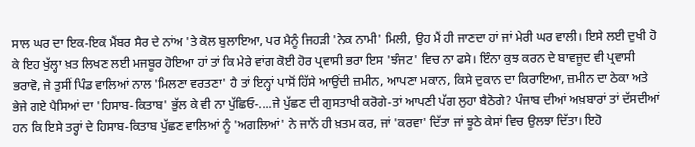ਸਾਲ ਘਰ ਦਾ ਇਕ-ਇਕ ਮੈਂਬਰ ਸੈਰ ਦੇ ਨਾਂਅ 'ਤੇ ਕੋਲ ਬੁਲਾਇਆ, ਪਰ ਮੈਨੂੰ ਜਿਹੜੀ 'ਨੇਕ ਨਾਮੀ' ਮਿਲੀ, ਉਹ ਮੈਂ ਹੀ ਜਾਣਦਾ ਹਾਂ ਜਾਂ ਮੇਰੀ ਘਰ ਵਾਲੀ। ਇਸੇ ਲਈ ਦੁਖੀ ਹੋ ਕੇ ਇਹ ਖੁੱਲ੍ਹਾ ਖ਼ਤ ਲਿਖਣ ਲਈ ਮਜਬੂਰ ਹੋਇਆ ਹਾਂ ਤਾਂ ਕਿ ਮੇਰੇ ਵਾਂਗ ਕੋਈ ਹੋਰ ਪ੍ਰਵਾਸੀ ਭਰਾ ਇਸ 'ਝੰਜਟ' ਵਿਚ ਨਾ ਫਸੇ। ਇੰਨਾ ਕੁਝ ਕਰਨ ਦੇ ਬਾਵਜੂਦ ਵੀ ਪ੍ਰਵਾਸੀ ਭਰਾਵੋ, ਜੇ ਤੁਸੀਂ ਪਿੰਡ ਵਾਲਿਆਂ ਨਾਲ 'ਮਿਲਣਾ ਵਰਤਣਾ' ਹੈ ਤਾਂ ਇਨ੍ਹਾਂ ਪਾਸੋਂ ਹਿੱਸੇ ਆਉਂਦੀ ਜ਼ਮੀਨ, ਆਪਣਾ ਮਕਾਨ, ਕਿਸੇ ਦੁਕਾਨ ਦਾ ਕਿਰਾਇਆ, ਜ਼ਮੀਨ ਦਾ ਠੇਕਾ ਅਤੇ ਭੇਜੇ ਗਏ ਪੈਸਿਆਂ ਦਾ 'ਹਿਸਾਬ-ਕਿਤਾਬ' ਭੁੱਲ ਕੇ ਵੀ ਨਾ ਪੁੱਛਿਓ-....ਜੇ ਪੁੱਛਣ ਦੀ ਗੁਸਤਾਖੀ ਕਰੋਗੇ-ਤਾਂ ਆਪਣੀ ਪੱਗ ਲੁਹਾ ਬੈਠੋਗੇ? ਪੰਜਾਬ ਦੀਆਂ ਅਖ਼ਬਾਰਾਂ ਤਾਂ ਦੱਸਦੀਆਂ ਹਨ ਕਿ ਇਸੇ ਤਰ੍ਹਾਂ ਦੇ ਹਿਸਾਬ-ਕਿਤਾਬ ਪੁੱਛਣ ਵਾਲਿਆਂ ਨੂੰ 'ਅਗਲਿਆਂ' ਨੇ ਜਾਨੋਂ ਹੀ ਖ਼ਤਮ ਕਰ, ਜਾਂ 'ਕਰਵਾ' ਦਿੱਤਾ ਜਾਂ ਝੂਠੇ ਕੇਸਾਂ ਵਿਚ ਉਲਝਾ ਦਿੱਤਾ। ਇਹੋ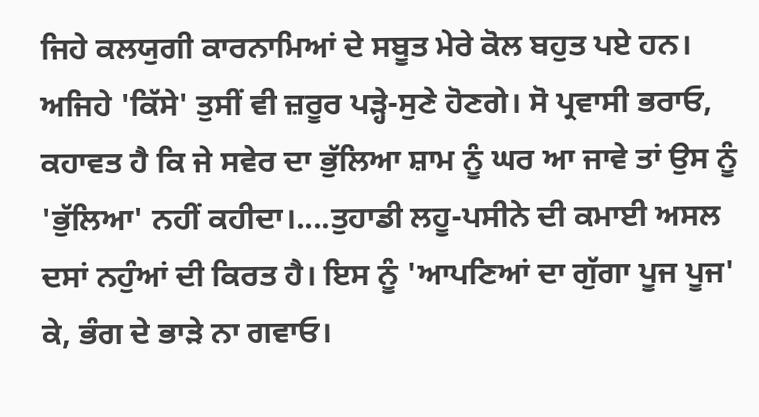ਜਿਹੇ ਕਲਯੁਗੀ ਕਾਰਨਾਮਿਆਂ ਦੇ ਸਬੂਤ ਮੇਰੇ ਕੋਲ ਬਹੁਤ ਪਏ ਹਨ। ਅਜਿਹੇ 'ਕਿੱਸੇ' ਤੁਸੀਂ ਵੀ ਜ਼ਰੂਰ ਪੜ੍ਹੇ-ਸੁਣੇ ਹੋਣਗੇ। ਸੋ ਪ੍ਰਵਾਸੀ ਭਰਾਓ, ਕਹਾਵਤ ਹੈ ਕਿ ਜੇ ਸਵੇਰ ਦਾ ਭੁੱਲਿਆ ਸ਼ਾਮ ਨੂੰ ਘਰ ਆ ਜਾਵੇ ਤਾਂ ਉਸ ਨੂੰ 'ਭੁੱਲਿਆ' ਨਹੀਂ ਕਹੀਦਾ।....ਤੁਹਾਡੀ ਲਹੂ-ਪਸੀਨੇ ਦੀ ਕਮਾਈ ਅਸਲ ਦਸਾਂ ਨਹੁੰਆਂ ਦੀ ਕਿਰਤ ਹੈ। ਇਸ ਨੂੰ 'ਆਪਣਿਆਂ ਦਾ ਗੁੱਗਾ ਪੂਜ ਪੂਜ' ਕੇ, ਭੰਗ ਦੇ ਭਾੜੇ ਨਾ ਗਵਾਓ।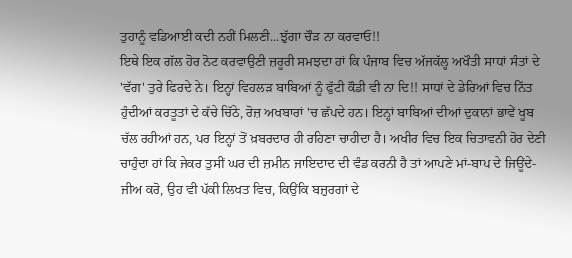ਤੁਹਾਨੂੰ ਵਡਿਆਈ ਕਦੀ ਨਹੀਂ ਮਿਲਣੀ...ਝੁੱਗਾ ਚੌੜ ਨਾ ਕਰਵਾਓ!!
ਇਥੇ ਇਕ ਗੱਲ ਹੋਰ ਨੋਟ ਕਰਵਾਉਣੀ ਜ਼ਰੂਰੀ ਸਮਝਦਾ ਹਾਂ ਕਿ ਪੰਜਾਬ ਵਿਚ ਅੱਜਕੱਲ੍ਹ ਅਖੌਤੀ ਸਾਧਾਂ ਸੰਤਾਂ ਦੇ 'ਵੱਗ' ਤੁਰੇ ਫਿਰਦੇ ਨੇ। ਇਨ੍ਹਾਂ ਵਿਹਲੜ ਬਾਬਿਆਂ ਨੂੰ ਫੁੱਟੀ ਕੌਡੀ ਵੀ ਨਾ ਦਿ!! ਸਾਧਾਂ ਦੇ ਡੇਰਿਆਂ ਵਿਚ ਨਿੱਤ ਹੁੰਦੀਆਂ ਕਰਤੂਤਾਂ ਦੇ ਕੱਚੇ ਚਿੱਠੇ, ਰੋਜ਼ ਅਖਬਾਰਾਂ 'ਚ ਛੱਪਦੇ ਹਨ। ਇਨ੍ਹਾਂ ਬਾਬਿਆਂ ਦੀਆਂ ਦੁਕਾਨਾਂ ਭਾਵੇਂ ਖੂਬ ਚੱਲ ਰਹੀਆਂ ਹਨ, ਪਰ ਇਨ੍ਹਾਂ ਤੋਂ ਖ਼ਬਰਦਾਰ ਹੀ ਰਹਿਣਾ ਚਾਹੀਦਾ ਹੈ। ਅਖੀਰ ਵਿਚ ਇਕ ਚਿਤਾਵਨੀ ਹੋਰ ਦੇਣੀ ਚਾਹੁੰਦਾ ਹਾਂ ਕਿ ਜੇਕਰ ਤੁਸੀਂ ਘਰ ਦੀ ਜ਼ਮੀਨ ਜਾਇਦਾਦ ਦੀ ਵੰਡ ਕਰਨੀ ਹੈ ਤਾਂ ਆਪਣੇ ਮਾਂ-ਬਾਪ ਦੇ ਜਿਊਂਦੇ-ਜੀਅ ਕਰੋ, ਉਹ ਵੀ ਪੱਕੀ ਲਿਖਤ ਵਿਚ, ਕਿਉਂਕਿ ਬਜ਼ੁਰਗਾਂ ਦੇ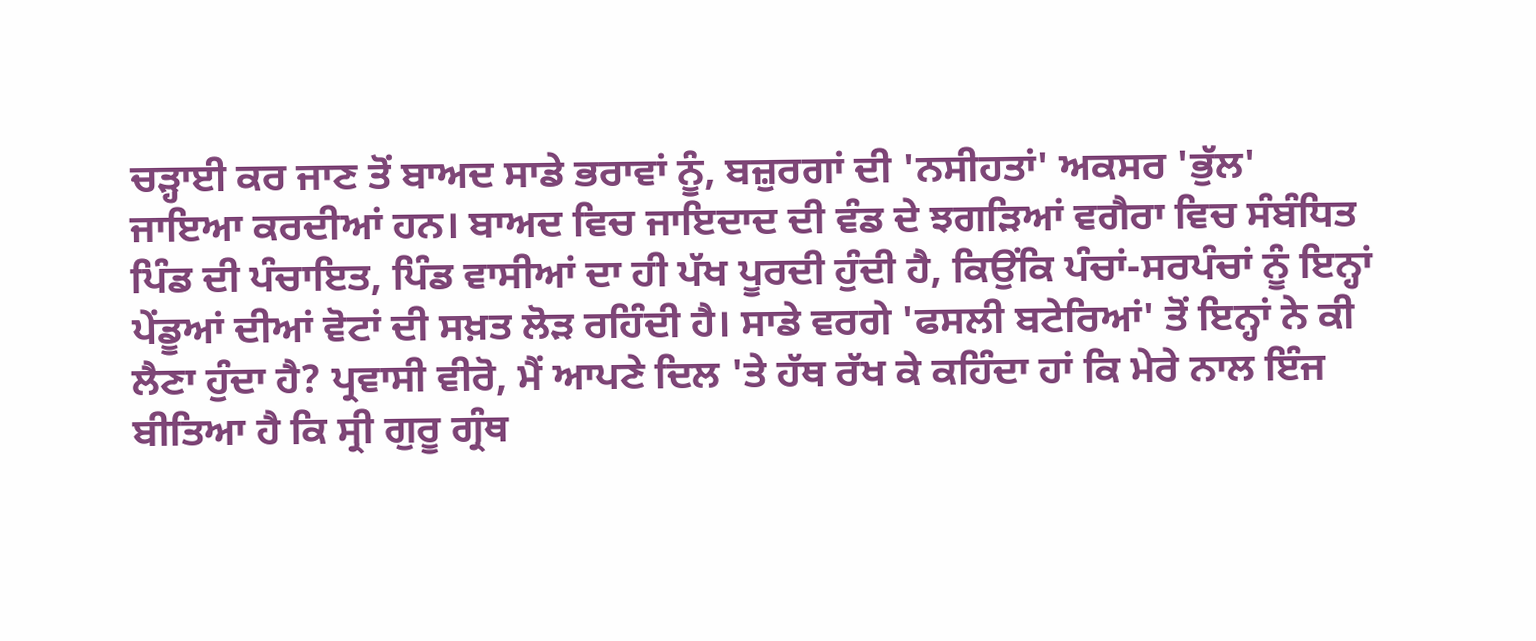ਚੜ੍ਹਾਈ ਕਰ ਜਾਣ ਤੋਂ ਬਾਅਦ ਸਾਡੇ ਭਰਾਵਾਂ ਨੂੰ, ਬਜ਼ੁਰਗਾਂ ਦੀ 'ਨਸੀਹਤਾਂ' ਅਕਸਰ 'ਭੁੱਲ' ਜਾਇਆ ਕਰਦੀਆਂ ਹਨ। ਬਾਅਦ ਵਿਚ ਜਾਇਦਾਦ ਦੀ ਵੰਡ ਦੇ ਝਗੜਿਆਂ ਵਗੈਰਾ ਵਿਚ ਸੰਬੰਧਿਤ ਪਿੰਡ ਦੀ ਪੰਚਾਇਤ, ਪਿੰਡ ਵਾਸੀਆਂ ਦਾ ਹੀ ਪੱਖ ਪੂਰਦੀ ਹੁੰਦੀ ਹੈ, ਕਿਉਂਕਿ ਪੰਚਾਂ-ਸਰਪੰਚਾਂ ਨੂੰ ਇਨ੍ਹਾਂ ਪੇਂਡੂਆਂ ਦੀਆਂ ਵੋਟਾਂ ਦੀ ਸਖ਼ਤ ਲੋੜ ਰਹਿੰਦੀ ਹੈ। ਸਾਡੇ ਵਰਗੇ 'ਫਸਲੀ ਬਟੇਰਿਆਂ' ਤੋਂ ਇਨ੍ਹਾਂ ਨੇ ਕੀ ਲੈਣਾ ਹੁੰਦਾ ਹੈ? ਪ੍ਰਵਾਸੀ ਵੀਰੋ, ਮੈਂ ਆਪਣੇ ਦਿਲ 'ਤੇ ਹੱਥ ਰੱਖ ਕੇ ਕਹਿੰਦਾ ਹਾਂ ਕਿ ਮੇਰੇ ਨਾਲ ਇੰਜ ਬੀਤਿਆ ਹੈ ਕਿ ਸ੍ਰੀ ਗੁਰੂ ਗ੍ਰੰਥ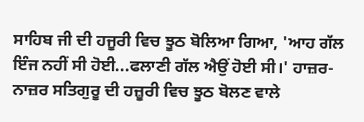ਸਾਹਿਬ ਜੀ ਦੀ ਹਜੂਰੀ ਵਿਚ ਝੂਠ ਬੋਲਿਆ ਗਿਆ, 'ਆਹ ਗੱਲ ਇੰਜ ਨਹੀਂ ਸੀ ਹੋਈ...ਫਲਾਣੀ ਗੱਲ ਐਉਂ ਹੋਈ ਸੀ।' ਹਾਜ਼ਰ-ਨਾਜ਼ਰ ਸਤਿਗੁਰੂ ਦੀ ਹਜ਼ੂਰੀ ਵਿਚ ਝੂਠ ਬੋਲਣ ਵਾਲੇ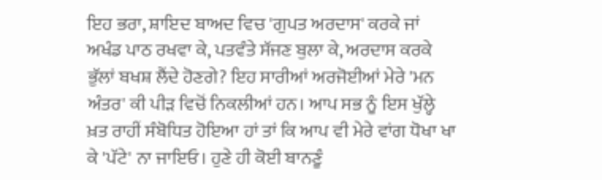ਇਹ ਭਰਾ, ਸ਼ਾਇਦ ਬਾਅਦ ਵਿਚ 'ਗੁਪਤ ਅਰਦਾਸ' ਕਰਕੇ ਜਾਂ ਅਖੰਡ ਪਾਠ ਰਖਵਾ ਕੇ, ਪਤਵੰਤੇ ਸੱਜਣ ਬੁਲਾ ਕੇ, ਅਰਦਾਸ ਕਰਕੇ ਭੁੱਲਾਂ ਬਖਸ਼ ਲੈਂਦੇ ਹੋਣਗੇ? ਇਹ ਸਾਰੀਆਂ ਅਰਜੋਈਆਂ ਮੇਰੇ 'ਮਨ ਅੰਤਰ' ਕੀ ਪੀੜ ਵਿਚੋਂ ਨਿਕਲੀਆਂ ਹਨ। ਆਪ ਸਭ ਨੂੰ ਇਸ ਖੁੱਲ੍ਹੇ ਖ਼ਤ ਰਾਹੀਂ ਸੰਬੋਧਿਤ ਹੋਇਆ ਹਾਂ ਤਾਂ ਕਿ ਆਪ ਵੀ ਮੇਰੇ ਵਾਂਗ ਧੋਖਾ ਖਾ ਕੇ 'ਪੱਟੇ' ਨਾ ਜਾਇਓ। ਹੁਣੇ ਹੀ ਕੋਈ ਬਾਨਣੂੰ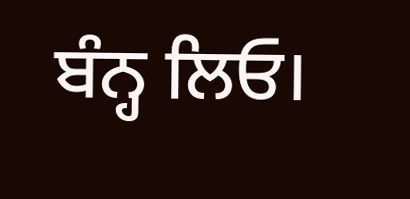ਬੰਨ੍ਹ ਲਿਓ।